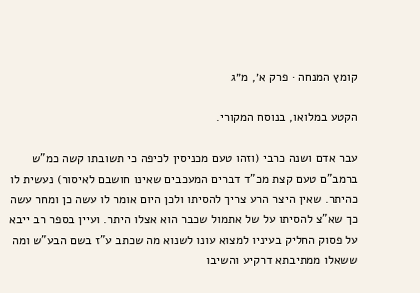קומץ המנחה · פרק א׳, מ״ג

הקטע במלואו, בנוסח המקורי.

עבר אדם ושנה כרבי (וזהו טעם מכניסין לכיפה כי תשובתו קשה כמ"ש ברמב"ם טעם קצת מכ"ד דברים המעכבים שאינו חושבם לאיסור) נעשית לו כהיתר. שאין היצר הרע צריך להסיתו ולכן היום אומר לו עשה כן ומחר עשה כך שא"צ להסיתו על של אתמול שכבר הוא אצלו היתר. ועיין בספר רב ייבא על פסוק החליק בעיניו למצוא עונו לשנוא מה שכתב ע"ז בשם הבע"ש ומה ששאלו ממתיבתא דרקיע והשיבו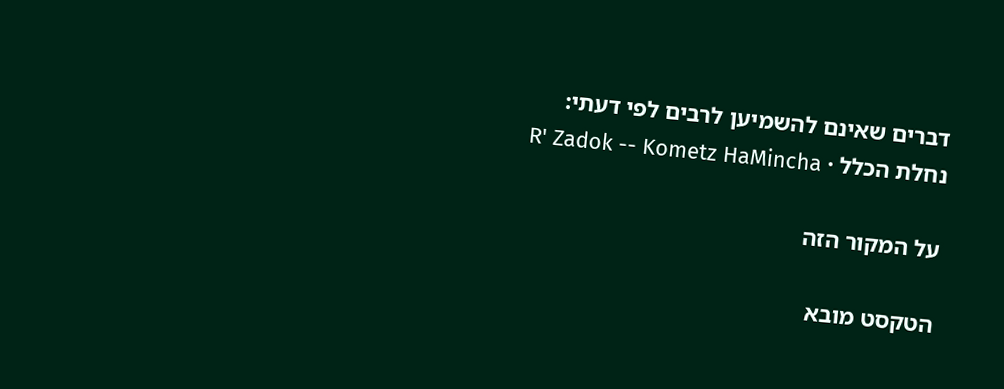דברים שאינם להשמיען לרבים לפי דעתי:
נחלת הכלל · R' Zadok -- Kometz HaMincha

על המקור הזה

הטקסט מובא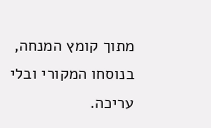מתוך קומץ המנחה, בנוסחו המקורי ובלי עריכה.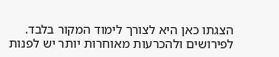הצגתו כאן היא לצורך לימוד המקור בלבד. לפירושים ולהכרעות מאוחרות יותר יש לפנות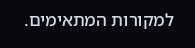למקורות המתאימים.